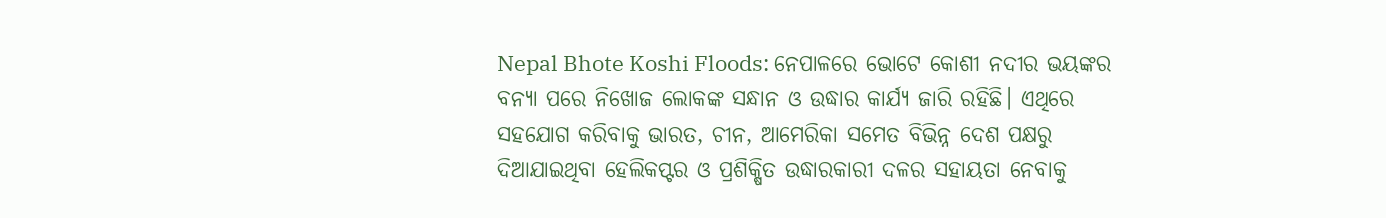Nepal Bhote Koshi Floods: ନେପାଳରେ ଭୋଟେ କୋଶୀ ନଦୀର ଭୟଙ୍କର ବନ୍ୟା ପରେ ନିଖୋଜ ଲୋକଙ୍କ ସନ୍ଧାନ ଓ ଉଦ୍ଧାର କାର୍ଯ୍ୟ ଜାରି ରହିଛି। ଏଥିରେ ସହଯୋଗ କରିବାକୁ ଭାରତ, ଚୀନ, ଆମେରିକା ସମେତ ବିଭିନ୍ନ ଦେଶ ପକ୍ଷରୁ ଦିଆଯାଇଥିବା ହେଲିକପ୍ଟର ଓ ପ୍ରଶିକ୍ଷିତ ଉଦ୍ଧାରକାରୀ ଦଳର ସହାୟତା ନେବାକୁ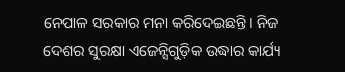ନେପାଳ ସରକାର ମନା କରିଦେଇଛନ୍ତି। ନିଜ ଦେଶର ସୁରକ୍ଷା ଏଜେନ୍ସିଗୁଡ଼ିକ ଉଦ୍ଧାର କାର୍ଯ୍ୟ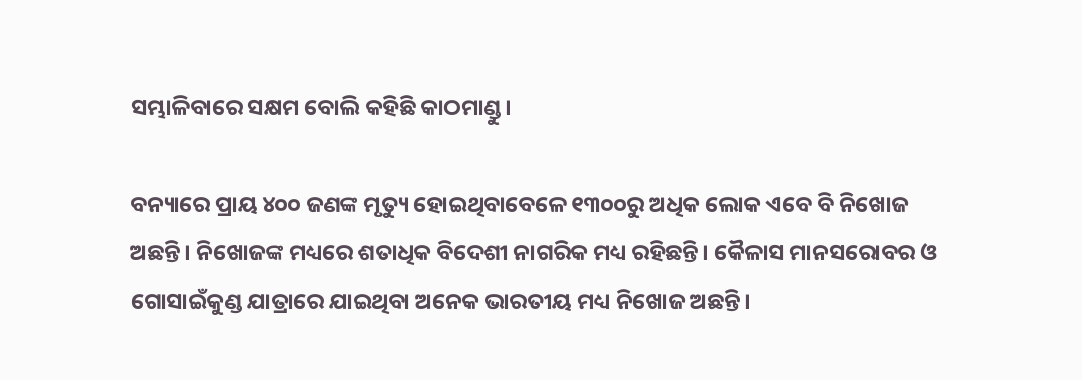ସମ୍ଭାଳିବାରେ ସକ୍ଷମ ବୋଲି କହିଛି କାଠମାଣ୍ଡୁ।

ବନ୍ୟାରେ ପ୍ରାୟ ୪୦୦ ଜଣଙ୍କ ମୃତ୍ୟୁ ହୋଇଥିବାବେଳେ ୧୩୦୦ରୁ ଅଧିକ ଲୋକ ଏବେ ବି ନିଖୋଜ ଅଛନ୍ତି। ନିଖୋଜଙ୍କ ମଧ୍ୟରେ ଶତାଧିକ ବିଦେଶୀ ନାଗରିକ ମଧ୍ୟ ରହିଛନ୍ତି। କୈଳାସ ମାନସରୋବର ଓ ଗୋସାଇଁକୁଣ୍ଡ ଯାତ୍ରାରେ ଯାଇଥିବା ଅନେକ ଭାରତୀୟ ମଧ୍ୟ ନିଖୋଜ ଅଛନ୍ତି।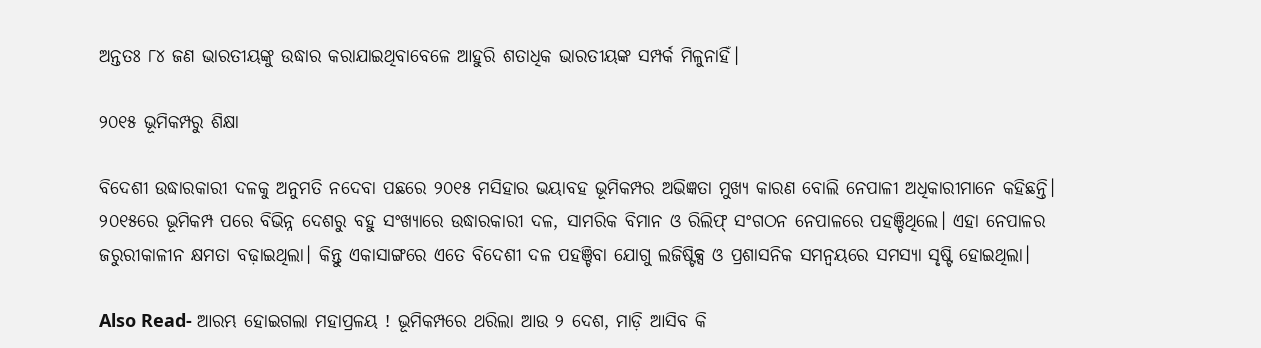ଅନ୍ତତଃ ୮୪ ଜଣ ଭାରତୀୟଙ୍କୁ ଉଦ୍ଧାର କରାଯାଇଥିବାବେଳେ ଆହୁରି ଶତାଧିକ ଭାରତୀୟଙ୍କ ସମ୍ପର୍କ ମିଳୁନାହିଁ।

୨୦୧୫ ଭୂମିକମ୍ପରୁ ଶିକ୍ଷା

ବିଦେଶୀ ଉଦ୍ଧାରକାରୀ ଦଳକୁ ଅନୁମତି ନଦେବା ପଛରେ ୨୦୧୫ ମସିହାର ଭୟାବହ ଭୂମିକମ୍ପର ଅଭିଜ୍ଞତା ମୁଖ୍ୟ କାରଣ ବୋଲି ନେପାଳୀ ଅଧିକାରୀମାନେ କହିଛନ୍ତି। ୨୦୧୫ରେ ଭୂମିକମ୍ପ ପରେ ବିଭିନ୍ନ ଦେଶରୁ ବହୁ ସଂଖ୍ୟାରେ ଉଦ୍ଧାରକାରୀ ଦଳ, ସାମରିକ ବିମାନ ଓ ରିଲିଫ୍ ସଂଗଠନ ନେପାଳରେ ପହଞ୍ଚିଥିଲେ। ଏହା ନେପାଳର ଜରୁରୀକାଳୀନ କ୍ଷମତା ବଢ଼ାଇଥିଲା। କିନ୍ତୁ ଏକାସାଙ୍ଗରେ ଏତେ ବିଦେଶୀ ଦଳ ପହଞ୍ଚିବା ଯୋଗୁ ଲଜିଷ୍ଟିକ୍ସ ଓ ପ୍ରଶାସନିକ ସମନ୍ୱୟରେ ସମସ୍ୟା ସୃଷ୍ଟି ହୋଇଥିଲା।

Also Read- ଆରମ୍ଭ ହୋଇଗଲା ମହାପ୍ରଳୟ ! ଭୂମିକମ୍ପରେ ଥରିଲା ଆଉ ୨ ଦେଶ, ମାଡ଼ି ଆସିବ କି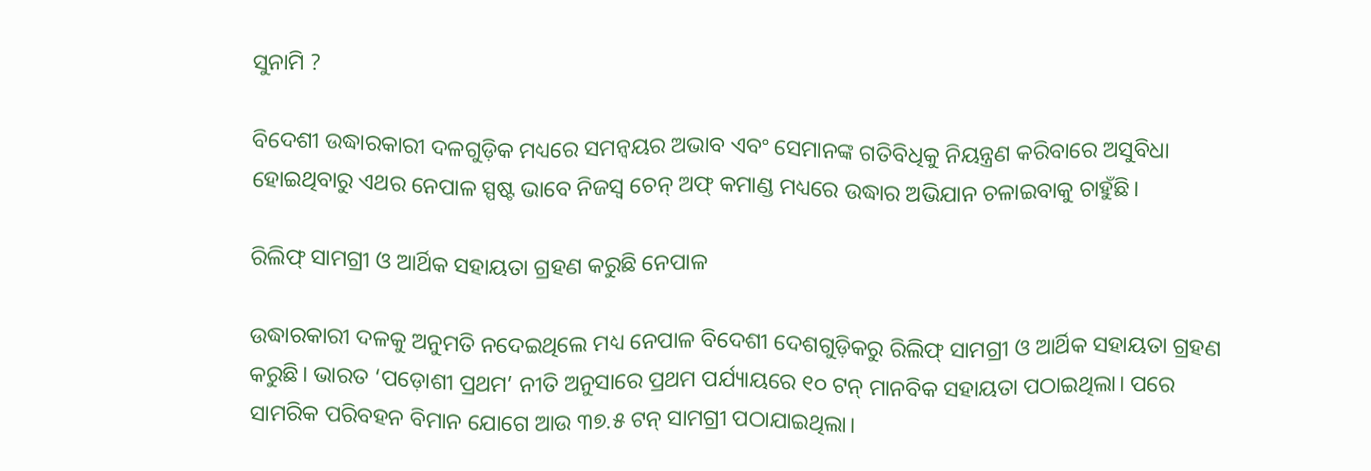ସୁନାମି ?

ବିଦେଶୀ ଉଦ୍ଧାରକାରୀ ଦଳଗୁଡ଼ିକ ମଧ୍ୟରେ ସମନ୍ୱୟର ଅଭାବ ଏବଂ ସେମାନଙ୍କ ଗତିବିଧିକୁ ନିୟନ୍ତ୍ରଣ କରିବାରେ ଅସୁବିଧା ହୋଇଥିବାରୁ ଏଥର ନେପାଳ ସ୍ପଷ୍ଟ ଭାବେ ନିଜସ୍ୱ ଚେନ୍ ଅଫ୍ କମାଣ୍ଡ ମଧ୍ୟରେ ଉଦ୍ଧାର ଅଭିଯାନ ଚଳାଇବାକୁ ଚାହୁଁଛି।

ରିଲିଫ୍ ସାମଗ୍ରୀ ଓ ଆର୍ଥିକ ସହାୟତା ଗ୍ରହଣ କରୁଛି ନେପାଳ

ଉଦ୍ଧାରକାରୀ ଦଳକୁ ଅନୁମତି ନଦେଇଥିଲେ ମଧ୍ୟ ନେପାଳ ବିଦେଶୀ ଦେଶଗୁଡ଼ିକରୁ ରିଲିଫ୍ ସାମଗ୍ରୀ ଓ ଆର୍ଥିକ ସହାୟତା ଗ୍ରହଣ କରୁଛି। ଭାରତ ‘ପଡ଼ୋଶୀ ପ୍ରଥମ’ ନୀତି ଅନୁସାରେ ପ୍ରଥମ ପର୍ଯ୍ୟାୟରେ ୧୦ ଟନ୍ ମାନବିକ ସହାୟତା ପଠାଇଥିଲା। ପରେ ସାମରିକ ପରିବହନ ବିମାନ ଯୋଗେ ଆଉ ୩୭.୫ ଟନ୍ ସାମଗ୍ରୀ ପଠାଯାଇଥିଲା।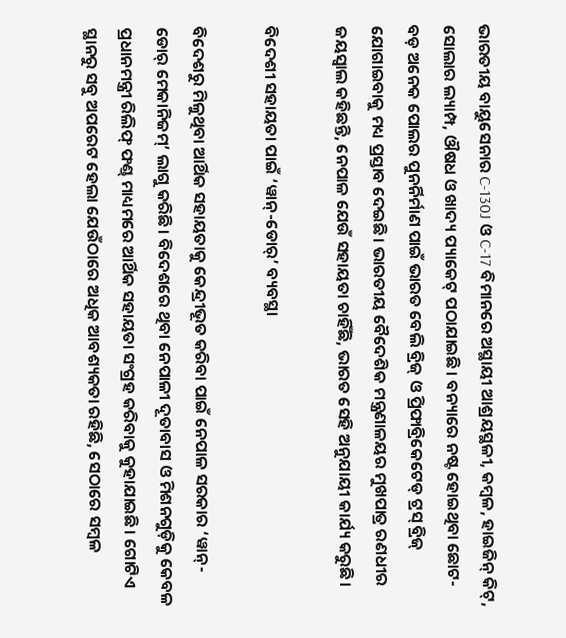ଭାରତୀୟ ବାୟୁସେନାର C-130J ଓ C-17 ବିମାନରେ ଅସ୍ଥାୟୀ ଆଶ୍ରୟସ୍ଥଳୀ, କମ୍ବଳ, ହାଇଜିନ୍ କିଟ୍, ସୋଲାର ଲ୍ୟାମ୍ପ, ଔଷଧ ଓ ଖାଦ୍ୟ ପ୍ୟାକେଟ୍ ପଠାଯାଇଛି। ବନ୍ୟାରେ ନଷ୍ଟ ହୋଇଥିବା ଛୋଟ-ବଡ଼ ଅନେକ ପୋଲର ପୁନର୍ନିର୍ମାଣ ପାଇଁ ଭାରତ ବେଲି ବ୍ରିଜ୍ ଓ ପ୍ରିଫାବ୍ରିକେଟେଡ୍ ଟ୍ରସ୍ ବ୍ରିଜ୍ ଯୋଗାଇବାକୁ ମଧ୍ୟ ପ୍ରସ୍ତାବ ଦେଇଛି। ଭାରତୀୟ ବୈଦେଶିକ ମନ୍ତ୍ରଣାଳୟର ମୁଖପାତ୍ର ରଣଧୀର ଜୟସ୍ୱାଲ କହିଛନ୍ତି, ନେପାଳ ଯେଉଁ ସହାୟତା ଚାହିଁଛି, ଭାରତ ସେହି ଅନୁଯାୟୀ କାର୍ଯ୍ୟ କରୁଛି।

ବିଦେଶୀ ସହାୟତା ପାଇଁ ‘ୱାନ୍-ଡୋର୍’ ବ୍ୟବସ୍ଥା

ବିଦେଶରୁ ମିଳୁଥିବା ଆର୍ଥିକ ସହାୟତାକୁ କେନ୍ଦ୍ରୀଭୂତ କରିବା ପାଇଁ ନେପାଳ ସରକାର ‘ୱାନ୍-ଡୋର୍ ମେକାନିଜମ୍’ ଲାଗୁ କରିଛି। ବିଦେଶରେ ଥିବା ନେପାଳୀ ଦୂତାବାସ ଓ ମିଶନଗୁଡ଼ିକୁ କେବଳ ପ୍ରଧାନମନ୍ତ୍ରୀ ରିଲିଫ୍ ଫଣ୍ଡ୍ ମାଧ୍ୟମରେ ଆର୍ଥିକ ସହାୟତା ସଂଗ୍ରହ କରିବାକୁ କୁହାଯାଇଛି। ଗୋଟିଏ ସ୍ଥାନରୁ ସବୁ ଅପରେଟ ହେଲା ଯେଉଁଠାରେ ଅଧିକ ଆବଶ୍ୟକତା ରହିଛି, ସେଠାରେ ସମ୍ବଳ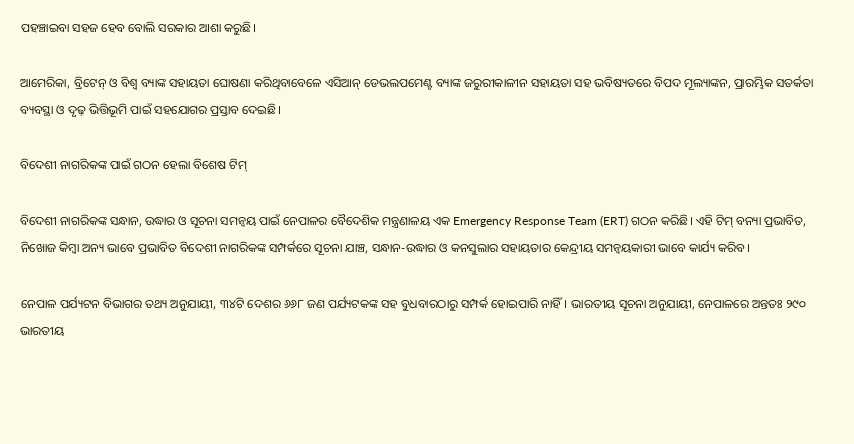ପହଞ୍ଚାଇବା ସହଜ ହେବ ବୋଲି ସରକାର ଆଶା କରୁଛି।

ଆମେରିକା, ବ୍ରିଟେନ୍ ଓ ବିଶ୍ୱ ବ୍ୟାଙ୍କ ସହାୟତା ଘୋଷଣା କରିଥିବାବେଳେ ଏସିଆନ୍ ଡେଭଲପମେଣ୍ଟ ବ୍ୟାଙ୍କ ଜରୁରୀକାଳୀନ ସହାୟତା ସହ ଭବିଷ୍ୟତରେ ବିପଦ ମୂଲ୍ୟାଙ୍କନ, ପ୍ରାରମ୍ଭିକ ସତର୍କତା ବ୍ୟବସ୍ଥା ଓ ଦୃଢ଼ ଭିତ୍ତିଭୂମି ପାଇଁ ସହଯୋଗର ପ୍ରସ୍ତାବ ଦେଇଛି।

ବିଦେଶୀ ନାଗରିକଙ୍କ ପାଇଁ ଗଠନ ହେଲା ବିଶେଷ ଟିମ୍

ବିଦେଶୀ ନାଗରିକଙ୍କ ସନ୍ଧାନ, ଉଦ୍ଧାର ଓ ସୂଚନା ସମନ୍ୱୟ ପାଇଁ ନେପାଳର ବୈଦେଶିକ ମନ୍ତ୍ରଣାଳୟ ଏକ Emergency Response Team (ERT) ଗଠନ କରିଛି। ଏହି ଟିମ୍ ବନ୍ୟା ପ୍ରଭାବିତ, ନିଖୋଜ କିମ୍ବା ଅନ୍ୟ ଭାବେ ପ୍ରଭାବିତ ବିଦେଶୀ ନାଗରିକଙ୍କ ସମ୍ପର୍କରେ ସୂଚନା ଯାଞ୍ଚ, ସନ୍ଧାନ-ଉଦ୍ଧାର ଓ କନସୁଲାର ସହାୟତାର କେନ୍ଦ୍ରୀୟ ସମନ୍ୱୟକାରୀ ଭାବେ କାର୍ଯ୍ୟ କରିବ।

ନେପାଳ ପର୍ଯ୍ୟଟନ ବିଭାଗର ତଥ୍ୟ ଅନୁଯାୟୀ, ୩୪ଟି ଦେଶର ୬୬୮ ଜଣ ପର୍ଯ୍ୟଟକଙ୍କ ସହ ବୁଧବାରଠାରୁ ସମ୍ପର୍କ ହୋଇପାରି ନାହିଁ। ଭାରତୀୟ ସୂଚନା ଅନୁଯାୟୀ, ନେପାଳରେ ଅନ୍ତତଃ ୨୯୦ ଭାରତୀୟ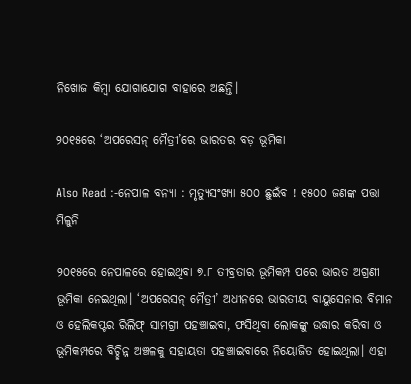ନିଖୋଜ କିମ୍ବା ଯୋଗାଯୋଗ ବାହାରେ ଅଛନ୍ତି।

୨୦୧୫ରେ ‘ଅପରେସନ୍ ମୈତ୍ରୀ’ରେ ଭାରତର ବଡ଼ ଭୂମିକା

Also Read :-ନେପାଳ ବନ୍ୟା : ମୃତ୍ୟୁସଂଖ୍ୟା ୫୦୦ ଛୁଇଁବ ! ୧୫୦୦ ଜଣଙ୍କ ପତ୍ତା ମିଳୁନି

୨୦୧୫ରେ ନେପାଳରେ ହୋଇଥିବା ୭.୮ ତୀବ୍ରତାର ଭୂମିକମ୍ପ ପରେ ଭାରତ ଅଗ୍ରଣୀ ଭୂମିକା ନେଇଥିଲା। ‘ଅପରେସନ୍ ମୈତ୍ରୀ’ ଅଧୀନରେ ଭାରତୀୟ ବାୟୁସେନାର ବିମାନ ଓ ହେଲିକପ୍ଟର ରିଲିଫ୍ ସାମଗ୍ରୀ ପହଞ୍ଚାଇବା, ଫସିଥିବା ଲୋକଙ୍କୁ ଉଦ୍ଧାର କରିବା ଓ ଭୂମିକମ୍ପରେ ବିଚ୍ଛିନ୍ନ ଅଞ୍ଚଳକୁ ସହାୟତା ପହଞ୍ଚାଇବାରେ ନିୟୋଜିତ ହୋଇଥିଲା। ଏହା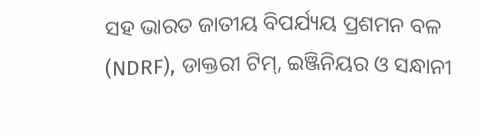ସହ ଭାରତ ଜାତୀୟ ବିପର୍ଯ୍ୟୟ ପ୍ରଶମନ ବଳ (NDRF), ଡାକ୍ତରୀ ଟିମ୍, ଇଞ୍ଜିନିୟର ଓ ସନ୍ଧାନୀ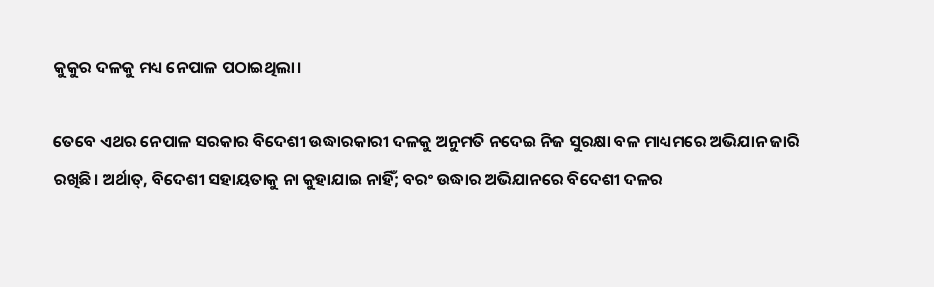କୁକୁର ଦଳକୁ ମଧ୍ୟ ନେପାଳ ପଠାଇଥିଲା।

ତେବେ ଏଥର ନେପାଳ ସରକାର ବିଦେଶୀ ଉଦ୍ଧାରକାରୀ ଦଳକୁ ଅନୁମତି ନଦେଇ ନିଜ ସୁରକ୍ଷା ବଳ ମାଧ୍ୟମରେ ଅଭିଯାନ ଜାରି ରଖିଛି। ଅର୍ଥାତ୍, ବିଦେଶୀ ସହାୟତାକୁ ନା କୁହାଯାଇ ନାହିଁ; ବରଂ ଉଦ୍ଧାର ଅଭିଯାନରେ ବିଦେଶୀ ଦଳର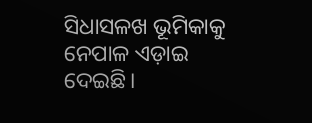ସିଧାସଳଖ ଭୂମିକାକୁ ନେପାଳ ଏଡ଼ାଇ ଦେଇଛି।